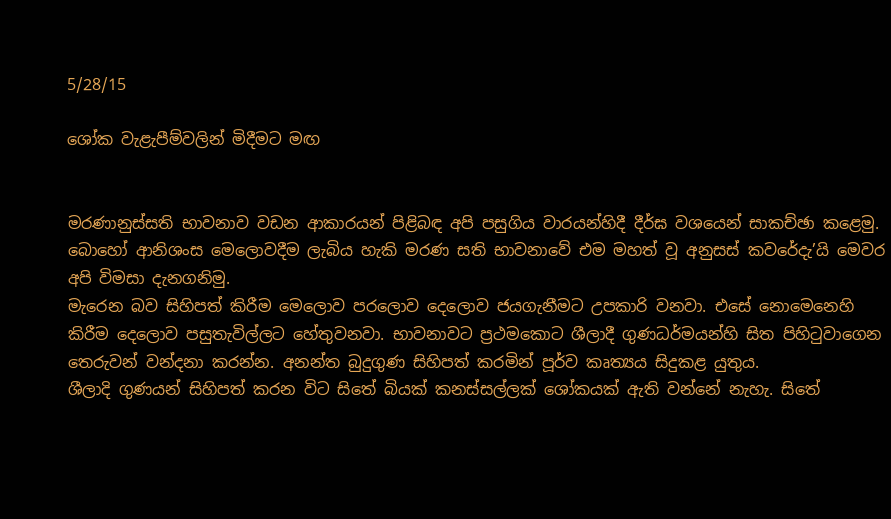5/28/15

ශෝක වැළැපීම්වලින් මිදීමට මඟ


මරණානුස්සති භාවනාව වඩන ආකාරයන් පිළිබඳ අපි පසුගිය වාරයන්හිදී දීර්ඝ වශයෙන් සාකච්ඡා කළෙමු. බොහෝ ආනිශංස මෙලොවදීම ලැබිය හැකි මරණ සති භාවනාවේ එම මහත් වූ අනුසස් කවරේදැ’යි මෙවර අපි විමසා දැනගනිමු.
මැරෙන බව සිහිපත් කිරීම මෙලොව පරලොව දෙලොව ජයගැනීමට උපකාරි වනවා. එසේ නොමෙනෙහි කිරීම දෙලොව පසුතැවිල්ලට හේතුවනවා. භාවනාවට ප්‍රථමකොට ශීලාදී ගුණධර්මයන්හි සිත පිහිටුවාගෙන තෙරුවන් වන්දනා කරන්න. අනන්ත බුදුගුණ සිහිපත් කරමින් පූර්ව කෘත්‍යය සිදුකළ යුතුය.
ශීලාදි ගුණයන් සිහිපත් කරන විට සිතේ බියක් කනස්සල්ලක් ශෝකයක් ඇති වන්නේ නැහැ. සිතේ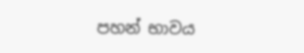පහන් භාවය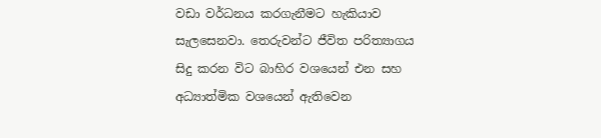වඩා වර්ධනය කරගැනීමට හැකියාව සැලසෙනවා. තෙරුවන්ට ජීවිත පරිත්‍යාගය සිදු කරන විට බාහිර වශයෙන් එන සහ අධ්‍යාත්මික වශයෙන් ඇතිවෙන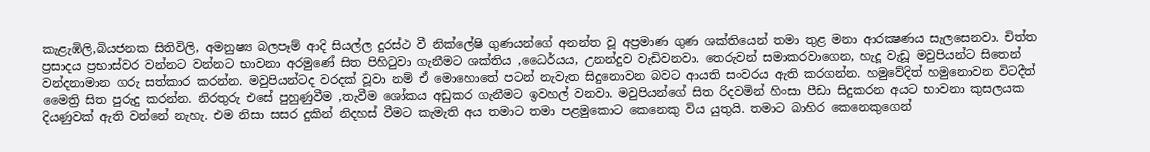කැළැඹිලි,බියජනක සිතිවිලි, අමනුෂ්‍ය බලපෑම් ආදි සියල්ල දුරස්ථ වී නික්ලේෂි ගුණයන්ගේ අනන්ත වූ අප්‍රමාණ ගුණ ශක්තියෙන් තමා තුළ මනා ආරක්‍ෂණය සැලසෙනවා. චිත්ත ප්‍රසාදය ප්‍රභාස්වර වන්නට වන්නට භාවනා අරමුණේ සිත පිහිටුවා ගැනීමට ශක්තිය ,ධෛර්යය, උනන්දුව වැඩිවනවා. තෙරුවන් සමාකරවාගෙන, හැදූ වැඩූ මවුපියන්ට සිතෙන් වන්දනාමාන ගරු සත්කාර කරන්න. මවුපියන්ටද වරදක් වූවා නම් ඒ මොහොතේ පටන් නැවැත සිදුනොවන බවට ආයති සංවරය ඇති කරගන්න. හමුවේදිත් හමුනොවන විටදීත් මෛත්‍රි සිත පුරුදු කරන්න. නිරතුරු එසේ පුහුණුවීම ,තැවීම ශෝකය අඩුකර ගැනීමට ඉවහල් වනවා. මවුපියන්ගේ සිත රිදවමින් හිංසා පීඩා සිදුකරන අයට භාවනා කුසලයක දියණුවක් ඇති වන්නේ නැහැ. එම නිසා සසර දුකින් නිදහස් වීමට කැමැති අය තමාට තමා පළමුකොට කෙනෙකු විය යුතුයි. තමාට බාහිර කෙනෙකුගෙන්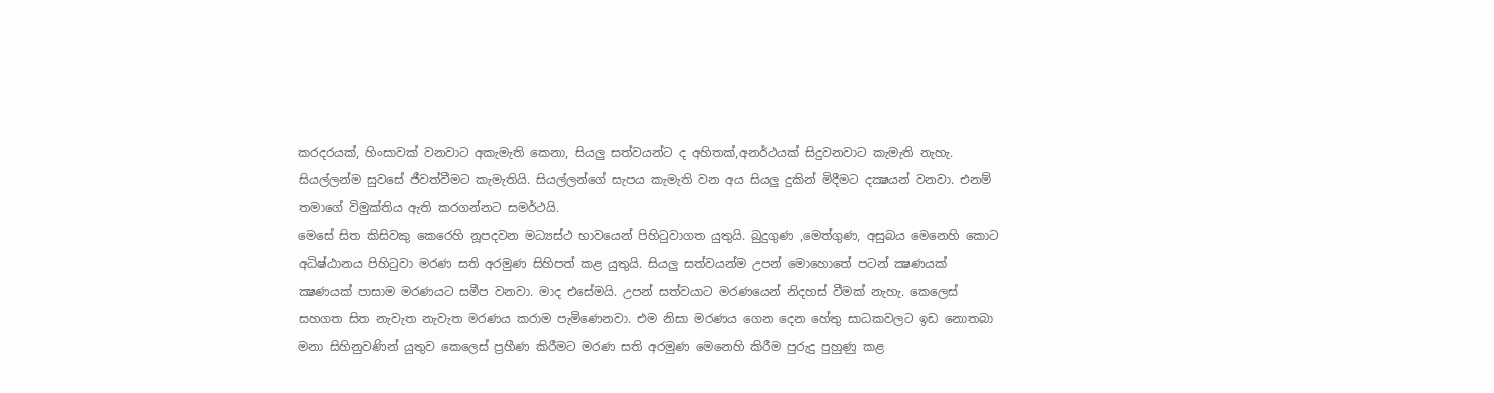කරදරයක්, හිංසාවක් වනවාට අකැමැති කෙනා, සියලු සත්වයන්ට ද අහිතක්,අනර්ථයක් සිදුවනවාට කැමැති නැහැ. සියල්ලන්ම සුවසේ ජීවත්වීමට කැමැතියි. සියල්ලන්ගේ සැපය කැමැති වන අය සියලු දුකින් මිදීමට දක්‍ෂයන් වනවා. එනම් තමාගේ විමුක්තිය ඇති කරගන්නට සමර්ථයි.
මෙසේ සිත කිසිවකු කෙරෙහි නූපදවන මධ්‍යස්ථ භාවයෙන් පිහිටුවාගත යුතුයි. බුදුගුණ ,මෙත්ගුණ, අසුබය මෙනෙහි කොට අධිෂ්ඨානය පිහිටුවා මරණ සති අරමුණ සිහිපත් කළ යුතුයි. සියලු සත්වයන්ම උපන් මොහොතේ පටන් ක්‍ෂණයක් ක්‍ෂණයක් පාසාම මරණයට සමීප වනවා. මාද එසේමයි. උපන් සත්වයාට මරණයෙන් නිදහස් වීමක් නැහැ. කෙලෙස් සහගත සිත නැවැත නැවැත මරණය කරාම පැමිණෙනවා. එම නිසා මරණය ගෙන දෙන හේතු සාධකවලට ඉඩ නොතබා මනා සිහිනුවණින් යුතුව කෙලෙස් ප්‍රහීණ කිරීමට මරණ සති අරමුණ මෙනෙහි කිරීම පුරුදු පුහුණු කළ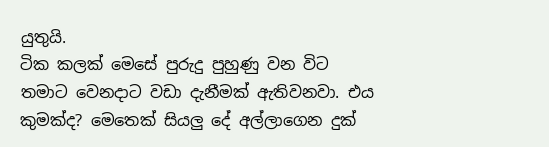යුතුයි.
ටික කලක් මෙසේ පුරුදු පුහුණු වන විට තමාට වෙනදාට වඩා දැනීමක් ඇතිවනවා. එය කුමක්ද? මෙතෙක් සියලු දේ අල්ලාගෙන දුක්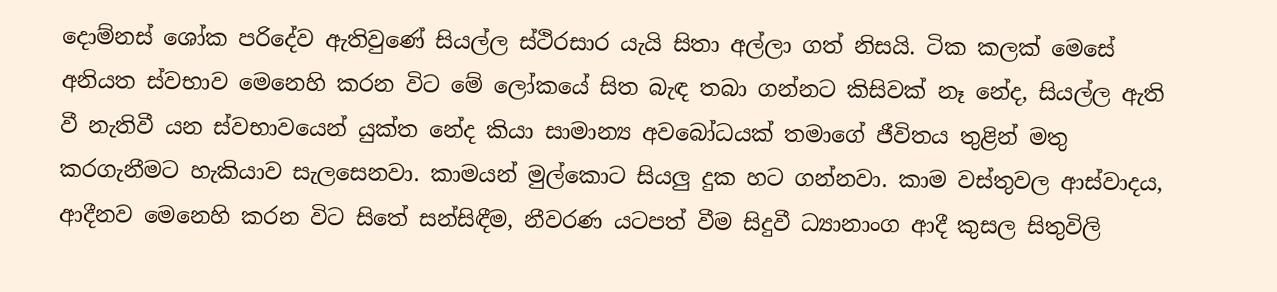දොම්නස් ශෝක පරිදේව ඇතිවුණේ සියල්ල ස්ථිරසාර යැයි සිතා අල්ලා ගත් නිසයි. ටික කලක් මෙසේ අනියත ස්වභාව මෙනෙහි කරන විට මේ ලෝකයේ සිත බැඳ තබා ගන්නට කිසිවක් නෑ නේද, සියල්ල ඇති වී නැතිවී යන ස්වභාවයෙන් යුක්ත නේද කියා සාමාන්‍ය අවබෝධයක් තමාගේ ජීවිතය තුළින් මතු කරගැනීමට හැකියාව සැලසෙනවා. කාමයන් මුල්කොට සියලු දුක හට ගන්නවා. කාම වස්තුවල ආස්වාදය, ආදීනව මෙනෙහි කරන විට සිතේ සන්සිඳීම, නීවරණ යටපත් වීම සිදුවී ධ්‍යානාංග ආදී කුසල සිතුවිලි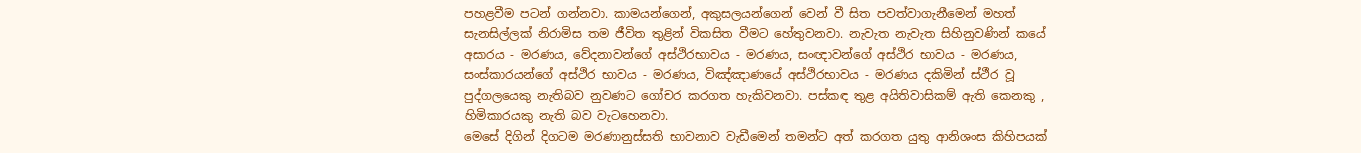පහළවීම පටන් ගන්නවා. කාමයන්ගෙන්, අකුසලයන්ගෙන් වෙන් වී සිත පවත්වාගැනීමෙන් මහත් සැනසිල්ලක් නිරාමිස තම ජීවිත තුළින් විකසිත වීමට හේතුවනවා. නැවැත නැවැත සිහිනුවණින් කයේ අසාරය - මරණය, වේදනාවන්ගේ අස්ථිරභාවය - මරණය, සංඥාවන්ගේ අස්ථිර භාවය - මරණය, සංස්කාරයන්ගේ අස්ථිර භාවය - මරණය, විඤ්ඤාණයේ අස්ථිරභාවය - මරණය දකිමින් ස්ථීර වූ පුද්ගලයෙකු නැතිබව නුවණට ගෝචර කරගත හැකිවනවා. පස්කඳ තුළ අයිතිවාසිකම් ඇති කෙනකු , හිමිකාරයකු නැති බව වැටහෙනවා.
මෙසේ දිගින් දිගටම මරණානුස්සති භාවනාව වැඩීමෙන් තමන්ට අත් කරගත යුතු ආනිශංස කිහිපයක්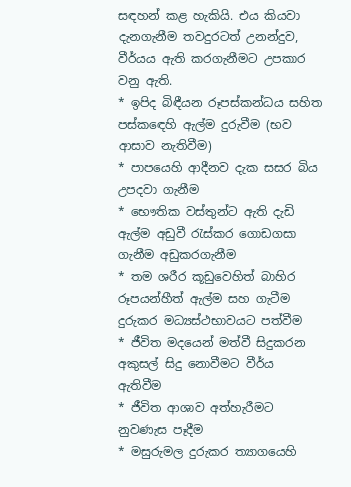සඳහන් කළ හැකියි. එය කියවා දැනගැනීම තවදුරටත් උනන්දුව, වීර්යය ඇති කරගැනීමට උපකාර වනු ඇති.
* ඉපිද බිඳීයන රූපස්කන්ධය සහිත පස්කඳෙහි ඇල්ම දුරුවීම (භව ආසාව නැතිවීම)
* පාපයෙහි ආදීනව දැක සසර බිය උපදවා ගැනීම
* භෞතික වස්තුන්ට ඇති දැඩි ඇල්ම අඩුවී රැස්කර ගොඩගසා ගැනීම අඩුකරගැනීම
* තම ශරීර කූඩුවෙහිත් බාහිර රූපයන්හීත් ඇල්ම සහ ගැටීම දුරුකර මධ්‍යස්ථභාවයට පත්වීම
* ජීවිත මදයෙන් මත්වී සිදුකරන අකුසල් සිදු නොවීමට වීර්ය ඇතිවීම
* ජීවිත ආශාව අත්හැරීමට නුවණැස පෑදීම
* මසුරුමල දුරුකර ත්‍යාගයෙහි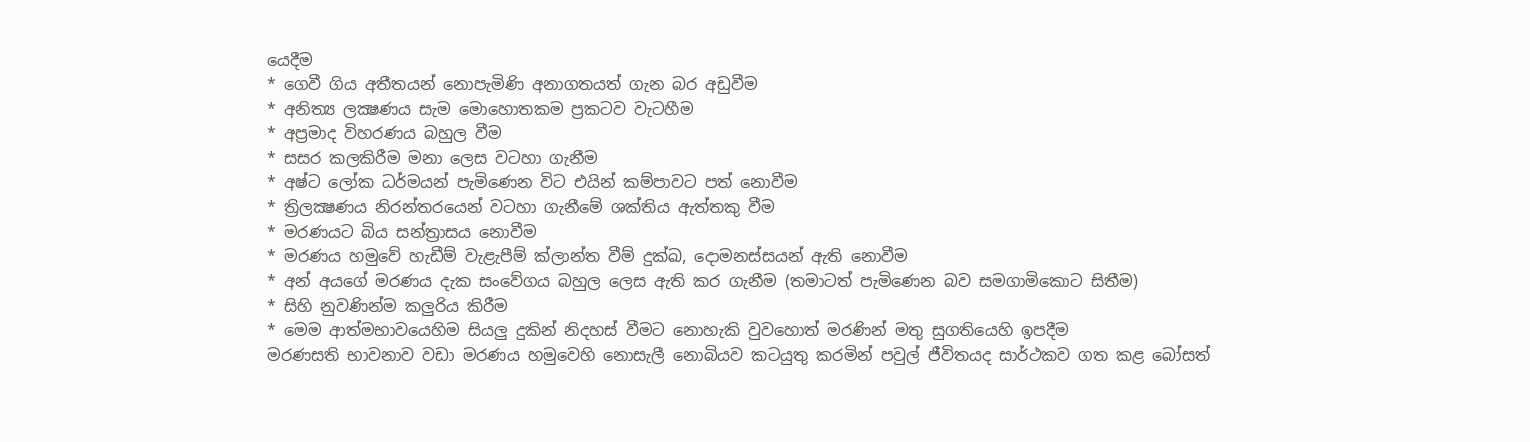යෙදීම
* ගෙවී ගිය අතීතයන් නොපැමිණි අනාගතයත් ගැන බර අඩුවීම
* අනිත්‍ය ලක්‍ෂණය සැම මොහොතකම ප්‍රකටව වැටහීම
* අප්‍රමාද විහරණය බහුල වීම
* සසර කලකිරීම මනා ලෙස වටහා ගැනීම
* අෂ්ට ලෝක ධර්මයන් පැමිණෙන විට එයින් කම්පාවට පත් නොවීම
* ත්‍රිලක්‍ෂණය නිරන්තරයෙන් වටහා ගැනීමේ ශක්තිය ඇත්තකු වීම
* මරණයට බිය සන්ත්‍රාසය නොවීම
* මරණය හමුවේ හැඩීම් වැළැපීම් ක්ලාන්ත වීම් දුක්ඛ, දොමනස්සයන් ඇති නොවීම
* අන් අයගේ මරණය දැක සංවේගය බහුල ලෙස ඇති කර ගැනීම (තමාටත් පැමිණෙන බව සමගාමිකොට සිතීම)
* සිහි නුවණින්ම කලුරිය කිරීම
* මෙම ආත්මභාවයෙහිම සියලු දුකින් නිදහස් වීමට නොහැකි වුවහොත් මරණින් මතු සුගතියෙහි ඉපදීම
මරණසති භාවනාව වඩා මරණය හමුවෙහි නොසැලී නොබියව කටයුතු කරමින් පවුල් ජීවිතයද සාර්ථකව ගත කළ බෝසත්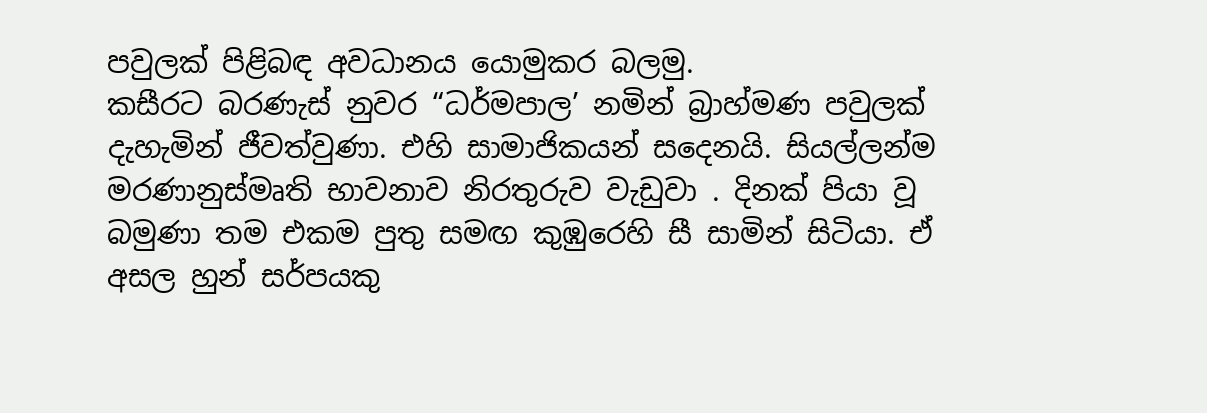පවුලක් පිළිබඳ අවධානය යොමුකර බලමු.
කසීරට බරණැස් නුවර “ධර්මපාල’ නමින් බ්‍රාහ්මණ පවුලක් දැහැමින් ජීවත්වුණා. එහි සාමාජිකයන් සදෙනයි. සියල්ලන්ම මරණානුස්මෘති භාවනාව නිරතුරුව වැඩුවා . දිනක් පියා වූ බමුණා තම එකම පුතු සමඟ කුඹුරෙහි සී සාමින් සිටියා. ඒ අසල හුන් සර්පයකු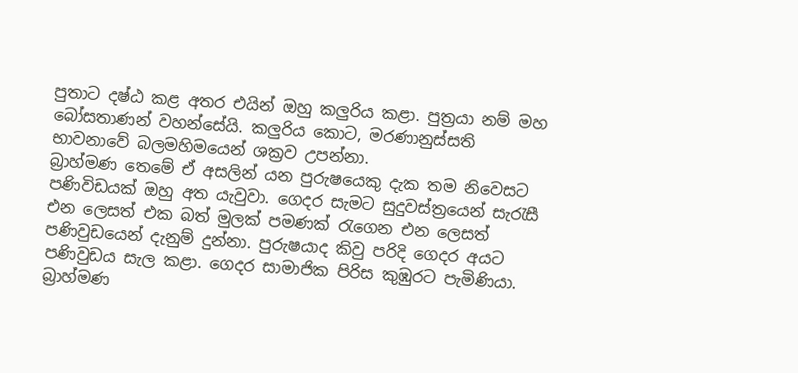පුතාට දෂ්ඨ කළ අතර එයින් ඔහු කලුරිය කළා. පුත්‍රයා නම් මහ බෝසතාණන් වහන්සේයි. කලුරිය කොට, මරණානුස්සති භාවනාවේ බලමහිමයෙන් ශක්‍රව උපන්නා.
බ්‍රාහ්මණ තෙමේ ඒ අසලින් යන පුරුෂයෙකු දැක තම නිවෙසට පණිවිඩයක් ඔහු අත යැවුවා. ගෙදර සැමට සුදුවස්ත්‍රයෙන් සැරැසී එන ලෙසත් එක බත් මුලක් පමණක් රැගෙන එන ලෙසත් පණිවුඩයෙන් දැනුම් දුන්නා. පුරුෂයාද කිවු පරිදි ගෙදර අයට පණිවුඩය සැල කළා. ගෙදර සාමාජික පිරිස කුඹුරට පැමිණියා. බ්‍රාහ්මණ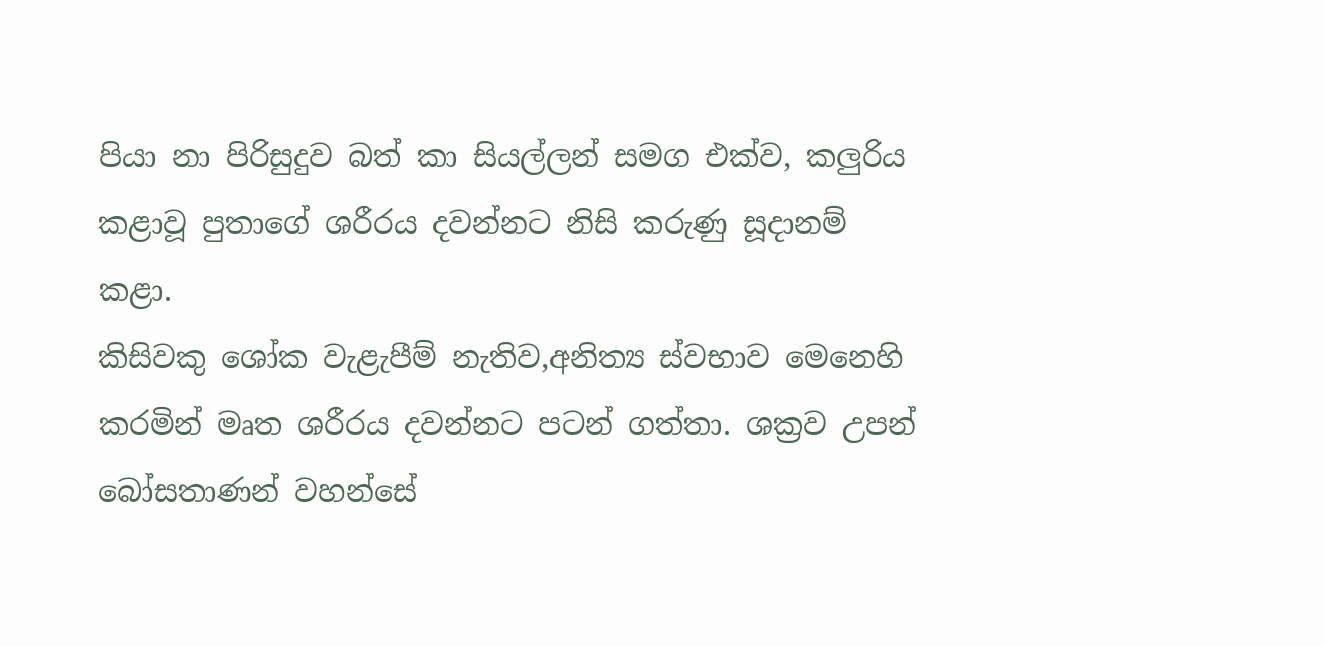පියා නා පිරිසුදුව බත් කා සියල්ලන් සමග එක්ව, කලුරිය කළාවූ පුතාගේ ශරීරය දවන්නට නිසි කරුණු සූදානම් කළා.
කිසිවකු ශෝක වැළැපීම් නැතිව,අනිත්‍ය ස්වභාව මෙනෙහි කරමින් මෘත ශරීරය දවන්නට පටන් ගත්තා. ශක්‍රව උපන් බෝසතාණන් වහන්සේ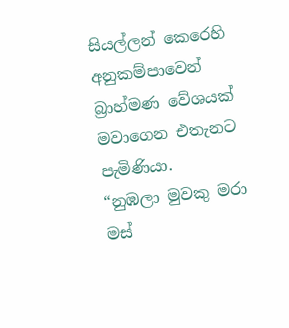සියල්ලන් කෙරෙහි අනුකම්පාවෙන් බ්‍රාහ්මණ වේශයක් මවාගෙන එතැනට පැමිණියා.
“නුඹලා මුවකු මරා මස්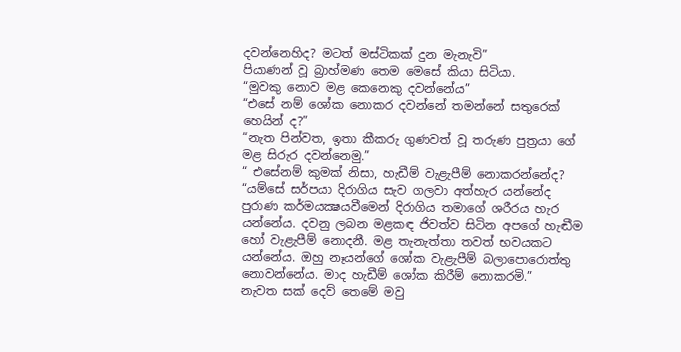දවන්නෙහිද? මටත් මස්ටිකක් දුන මැනැවි”
පියාණන් වූ බ්‍රාහ්මණ තෙම මෙසේ කියා සිටියා.
“මුවකු නොව මළ කෙනෙකු දවන්නේය”
“එසේ නම් ශෝක නොකර දවන්නේ තමන්නේ සතුරෙක් හෙයින් ද?”
“නැත පින්වත, ඉතා කීකරු ගුණවත් වූ තරුණ පුත්‍රයා ගේ මළ සිරුර දවන්නෙමු.”
“ එසේනම් කුමක් නිසා, හැඩීම් වැළැපීම් නොකරන්නේද?
“යම්සේ සර්පයා දිරාගිය සැව ගලවා අත්හැර යන්නේද පුරාණ කර්මයක්‍ෂයවීමෙන් දිරාගිය තමාගේ ශරීරය හැර යන්නේය. දවනු ලබන මළකඳ ජිවත්ව සිටින අපගේ හැඬීම හෝ වැළැපීම් නොදනී. මළ තැනැත්තා තවත් භවයකට යන්නේය. ඔහු නෑයන්ගේ ශෝක වැළැපීම් බලාපොරොත්තු නොවන්නේය. මාද හැඩීම් ශෝක කිරීම් නොකරමි.”
නැවත සක් දෙව් තෙමේ මවු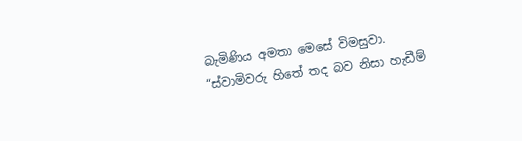බැමිණිය අමතා මෙසේ විමසුවා.
“ස්වාමිවරු හිතේ තද බව නිසා හැඩීම්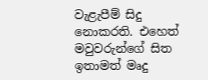වැළැපීම් සිදු නොකරති. එහෙත් මවුවරුන්ගේ සිත ඉතාමත් මෘදු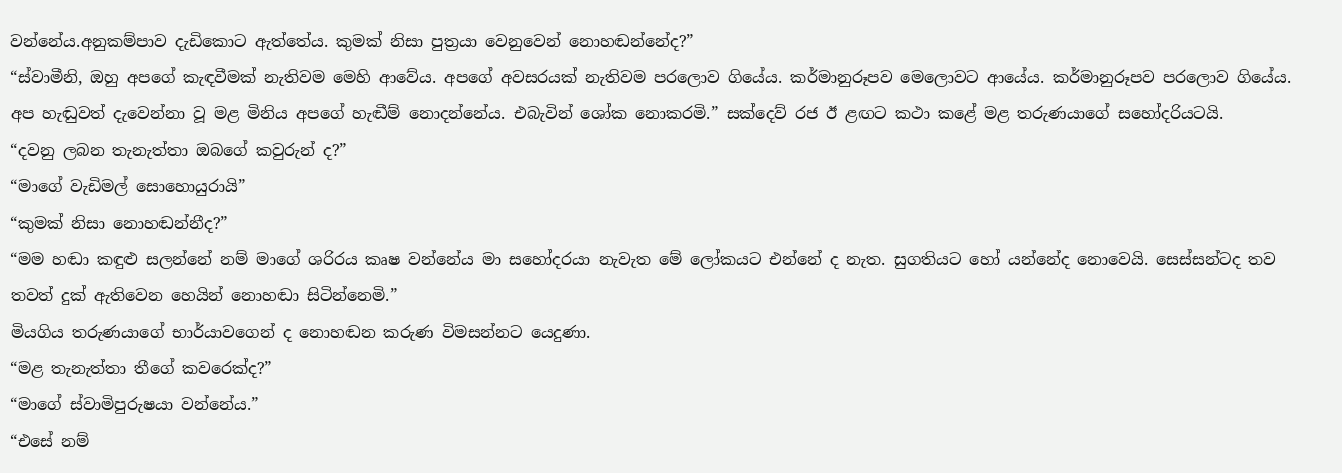වන්නේය.අනුකම්පාව දැඩිකොට ඇත්තේය. කුමක් නිසා පුත්‍රයා වෙනුවෙන් නොහඬන්නේද?”
“ස්වාමීනි, ඔහු අපගේ කැඳවීමක් නැතිවම මෙහි ආවේය. අපගේ අවසරයක් නැතිවම පරලොව ගියේය. කර්මානුරූපව මෙලොවට ආයේය. කර්මානුරූපව පරලොව ගියේය. අප හැඬුවත් දැවෙන්නා වූ මළ මිනිය අපගේ හැඬීම් නොදන්නේය. එබැවින් ශෝක නොකරමි.” සක්දෙව් රජ ඊ ළඟට කථා කළේ මළ තරුණයාගේ සහෝදරියටයි.
“දවනු ලබන තැනැත්තා ඔබගේ කවුරුන් ද?”
“මාගේ වැඩිමල් සොහොයුරායි”
“කුමක් නිසා නොහඬන්නීද?”
“මම හඬා කඳුළු සලන්නේ නම් මාගේ ශරිරය කෘෂ වන්නේය මා සහෝදරයා නැවැත මේ ලෝකයට එන්නේ ද නැත. සුගතියට හෝ යන්නේද නොවෙයි. සෙස්සන්ටද තව තවත් දුක් ඇතිවෙන හෙයින් නොහඬා සිටින්නෙමි.”
මියගිය තරුණයාගේ භාර්යාවගෙන් ද නොහඬන කරුණ විමසන්නට යෙදුණා.
“මළ තැනැත්තා තීගේ කවරෙක්ද?”
“මාගේ ස්වාමිපුරුෂයා වන්නේය.”
“එසේ නම්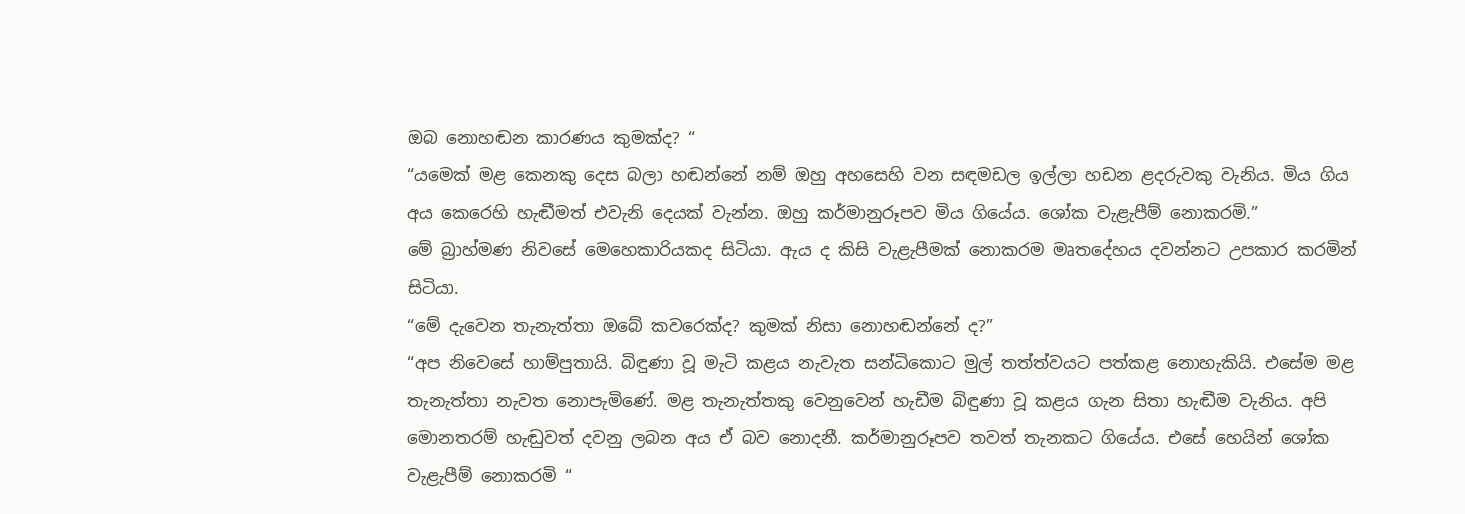ඔබ නොහඬන කාරණය කුමක්ද? “
“යමෙක් මළ කෙනකු දෙස බලා හඬන්නේ නම් ඔහු අහසෙහි වන සඳමඩල ඉල්ලා හඩන ළදරුවකු වැනිය. මිය ගිය අය කෙරෙහි හැඬීමත් එවැනි දෙයක් වැන්න. ඔහු කර්මානුරූපව මිය ගියේය. ශෝක වැළැපීම් නොකරමි.”
මේ බ්‍රාහ්මණ නිවසේ මෙහෙකාරියකද සිටියා. ඇය ද කිසි වැළැපීමක් නොකරම මෘතදේහය දවන්නට උපකාර කරමින් සිටියා.
“මේ දැවෙන තැනැත්තා ඔබේ කවරෙක්ද? කුමක් නිසා නොහඬන්නේ ද?”
“අප නිවෙසේ හාම්පුතායි. බිඳුණා වූ මැටි කළය නැවැත සන්ධිකොට මුල් තත්ත්වයට පත්කළ නොහැකියි. එසේම මළ තැනැත්තා නැවත නොපැමිණේ. මළ තැනැත්තකු වෙනුවෙන් හැඩීම බිඳුණා වූ කළය ගැන සිතා හැඬීම වැනිය. අපි මොනතරම් හැඬුවත් දවනු ලබන අය ඒ බව නොදනී. කර්මානුරූපව තවත් තැනකට ගියේය. එසේ හෙයින් ශෝක වැළැපීම් නොකරමි “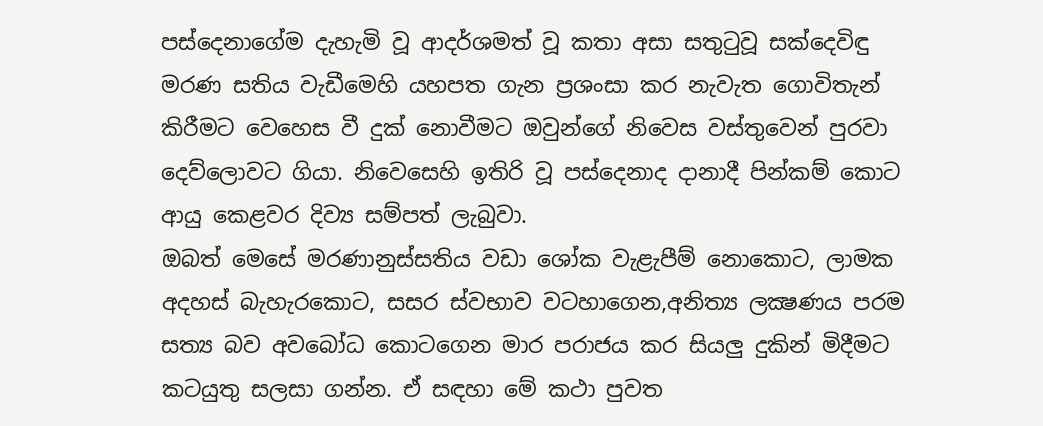පස්දෙනාගේම දැහැමි වූ ආදර්ශමත් වූ කතා අසා සතුටුවූ සක්දෙවිඳු මරණ සතිය වැඩීමෙහි යහපත ගැන ප්‍රශංසා කර නැවැත ගොවිතැන් කිරීමට වෙහෙස වී දුක් නොවීමට ඔවුන්ගේ නිවෙස වස්තුවෙන් පුරවා දෙව්ලොවට ගියා. නිවෙසෙහි ඉතිරි වූ පස්දෙනාද දානාදී පින්කම් කොට ආයු කෙළවර දිව්‍ය සම්පත් ලැබුවා.
ඔබත් මෙසේ මරණානුස්සතිය වඩා ශෝක වැළැපීම් නොකොට, ලාමක අදහස් බැහැරකොට, සසර ස්වභාව වටහාගෙන,අනිත්‍ය ලක්‍ෂණය පරම සත්‍ය බව අවබෝධ කොටගෙන මාර පරාජය කර සියලු දුකින් මිදීමට කටයුතු සලසා ගන්න. ඒ සඳහා මේ කථා පුවත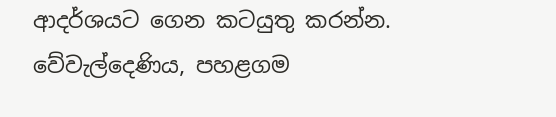ආදර්ශයට ගෙන කටයුතු කරන්න.
වේවැල්දෙණිය, පහළගම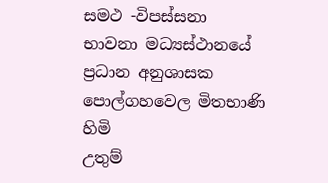සමථ -විපස්සනා භාවනා මධ්‍යස්ථානයේ ප්‍රධාන අනුශාසක
පොල්ගහවෙල මිතභාණි හිමි
උතුම්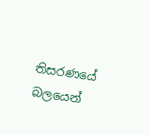තිසරණයේ බලයෙන්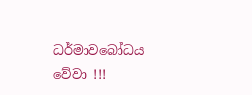ධර්මාවබෝධය වේවා !!!